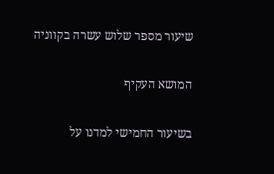שיעור מספר שלוש עשרה בקווניה

המושא העקיף

בשיעור החמישי למדנו על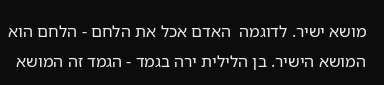מושא ישיר. לדוגמה  האדם אכל את הלחם - הלחם הוא המושא הישיר. בן הלילית ירה בגמד - הגמד זה המושא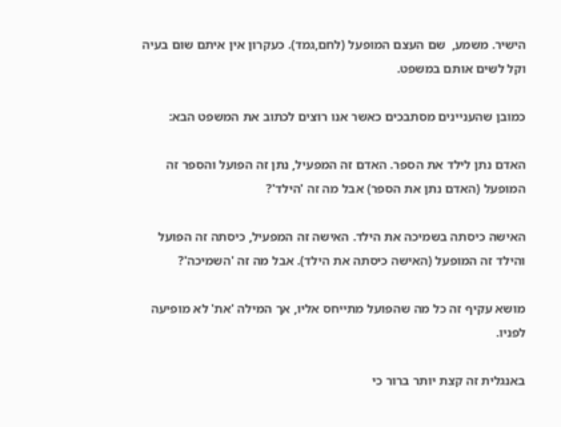הישיר. משמע,  שם העצם המופעל (לחם,גמד). כעקרון אין איתם שום בעיה וקל לשים אותם במשפט.

כמובן שהעניינים מסתבכים כאשר אנו רוצים לכתוב את המשפט הבא:

האדם נתן לילד את הספר. האדם זה המפעיל, נתן זה הפועל והספר זה המופעל (האדם נתן את הספר) אבל מה זה 'הילד'?

האישה כיסתה בשמיכה את הילד. האישה זה המפעיל, כיסתה זה הפועל והילד זה המופעל (האישה כיסתה את הילד). אבל מה זה 'השמיכה'?

מושא עקיף זה כל מה שהפועל מתייחס אליו, אך המילה 'את' לא מופיעה לפניו.

באנגלית זה קצת יותר ברור כי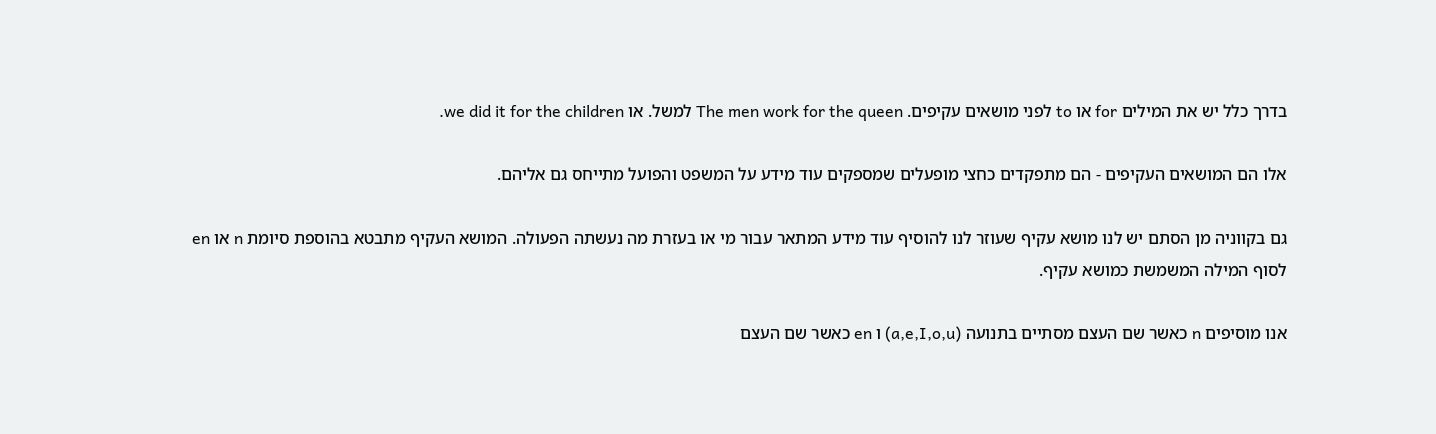בדרך כלל יש את המילים for או to לפני מושאים עקיפים. The men work for the queen למשל. או we did it for the children.

אלו הם המושאים העקיפים - הם מתפקדים כחצי מופעלים שמספקים עוד מידע על המשפט והפועל מתייחס גם אליהם.

גם בקווניה מן הסתם יש לנו מושא עקיף שעוזר לנו להוסיף עוד מידע המתאר עבור מי או בעזרת מה נעשתה הפעולה. המושא העקיף מתבטא בהוספת סיומת n או en לסוף המילה המשמשת כמושא עקיף.

אנו מוסיפים n כאשר שם העצם מסתיים בתנועה (a,e,I,o,u) ו en כאשר שם העצם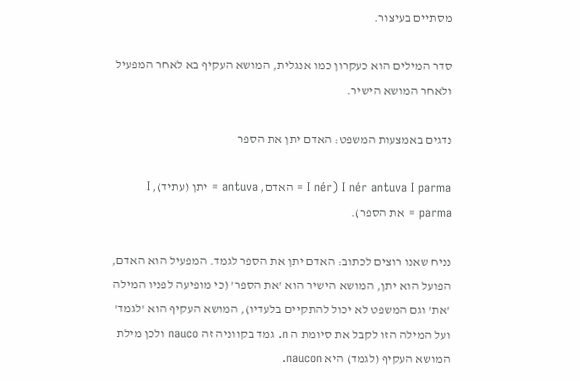מסתיים בעיצור.

סדר המילים הוא כעקרון כמו אנגלית, המושא העקיף בא לאחר המפעיל ולאחר המושא הישיר.

נדגים באמצעות המשפט: האדם יתן את הספר

I nér antuva I parma (I nér = האדם, antuva = יתן (עתיד), I parma = את הספר).

נניח שאנו רוצים לכתוב: האדם יתן את הספר לגמד. המפעיל הוא האדם, הפועל הוא יתן, המושא הישיר הוא 'את הספר' (כי מופיעה לפניו המילה 'את' וגם המשפט לא יכול להתקיים בלעדיו), המושא העקיף הוא 'לגמד' ועל המילה הזו לקבל את סיומת ה n. גמד בקווניה זה nauco ולכן מילת המושא העקיף (לגמד) היא naucon.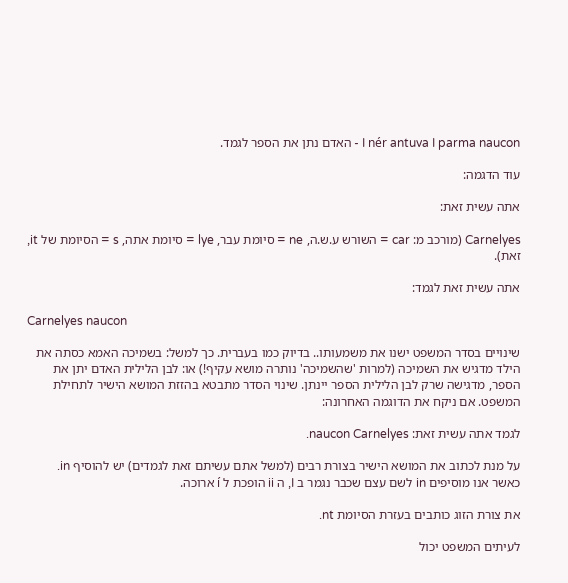I nér antuva I parma naucon - האדם נתן את הספר לגמד.

עוד הדגמה:

אתה עשית זאת:

Carnelyes (מורכב מ: car = השורש ע.ש.ה, ne = סיומת עבר, lye = סיומת אתה, s = הסיומת של it, זאת).

אתה עשית זאת לגמד:

Carnelyes naucon

שינויים בסדר המשפט ישנו את משמעותו.. בדיוק כמו בעברית. כך למשל: בשמיכה האמא כסתה את הילד מדגיש את השמיכה (למרות 'שהשמיכה' נותרה מושא עקיף!) או: לבן הלילית האדם יתן את הספר, מדגישה שרק לבן הלילית הספר יינתן. שינוי הסדר מתבטא בהזזת המושא הישיר לתחילת המשפט. אם ניקח את הדוגמה האחרונה:

לגמד אתה עשית זאת: naucon Carnelyes.

על מנת לכתוב את המושא הישיר בצורת רבים (למשל אתם עשיתם זאת לגמדים) יש להוסיף in. כאשר אנו מוסיפים in לשם עצם שכבר נגמר ב I, ה ii הופכת ל í ארוכה.

את צורת הזוג כותבים בעזרת הסיומת nt.

לעיתים המשפט יכול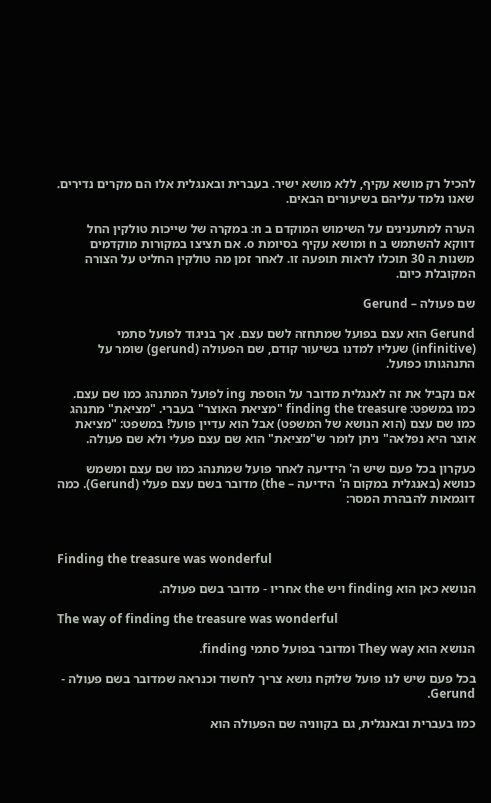להכיל רק מושא עקיף, ללא מושא ישיר. בעברית ובאנגלית אלו הם מקרים נדירים. שאנו נלמד עליהם בשיעורים הבאים.

הערה למתענינים על השימוש המוקדם ב n: במקרה של שייכות טולקין החל דווקא להשתמש ב n ומושא עקיף בסיומת o. אם תציצו במקורות מוקדמים משנות ה 30 תוכלו לראות תופעה זו. לאחר זמן מה טולקין החליט על הצורה המקובלת כיום.

שם פעולה – Gerund

Gerund הוא עצם בפועל שמתחזה לשם עצם. אך בניגוד לפועל סתמי (infinitive) שעליו למדנו בשיעור קודם, שם הפעולה (gerund) שומר על התנהגותו כפועל.

אם נקביל את זה לאנגלית מדובר על הוספת ing לפועל המתנהג כמו שם עצם. כמו במשפט: finding the treasure "מציאת האוצר" בעברי. "מציאת" מתנהג כמו שם עצם (הוא הנושא של המשפט) אבל הוא עדיין פועל! במשפט: "מציאת אוצר היא נפלאה" ניתן לומר ש"מציאת" הוא שם עצם פעלי ולא שם פעולה.

כעקרון בכל פעם שיש ה' הידיעה לאחר פועל שמתנהג כמו שם עצם ומשמש כנושא (באנגלית במקום ה' הידיעה – the) מדובר בשם עצם פעלי (Gerund). כמה דוגמאות להבהרת המסר:



Finding the treasure was wonderful

הנושא כאן הוא finding ויש the אחריו - מדובר בשם פעולה.

The way of finding the treasure was wonderful

הנושא הוא They way ומדובר בפועל סתמי finding.

בכל פעם שיש לנו פועל שלוקח נושא צריך לחשוד וכנראה שמדובר בשם פעולה - Gerund.

כמו בעברית ובאנגלית, גם בקווניה שם הפעולה הוא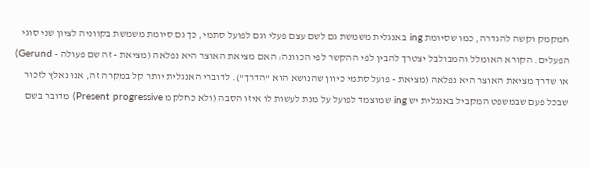חמקמק וקשה להגדרה, כמו שסיומת ing באנגלית משמשת גם לשם עצם פעלי וגם לפועל סתמי, כך גם סיומת משמשת בקווניה לציון שני סוגי הפעלים. הקורא האומלל והמבולבל יצטרך להבין לפי ההקשר לפי הכוונה: האם מציאת האוצר היא נפלאה (מציאת - זה שם פעולה - Gerund) או שדרך מציאת האוצר היא נפלאה (מציאת - פועל סתמי כיוון שהנושא הוא "הדרך"). לדוברי האנגלית יותר קל במקרה זה, אנו נאלץ לזכור שבכל פעם שבמשפט המקביל באנגלית יש ing שמוצמד לפועל על מנת לעשות לו איזו הסבה (ולא כחלק מ Present progressive) מדובר בשם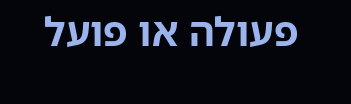פעולה או פועל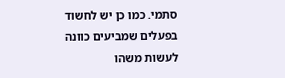סתמי. כמו כן יש לחשוד בפעלים שמביעים כוונה לעשות משהו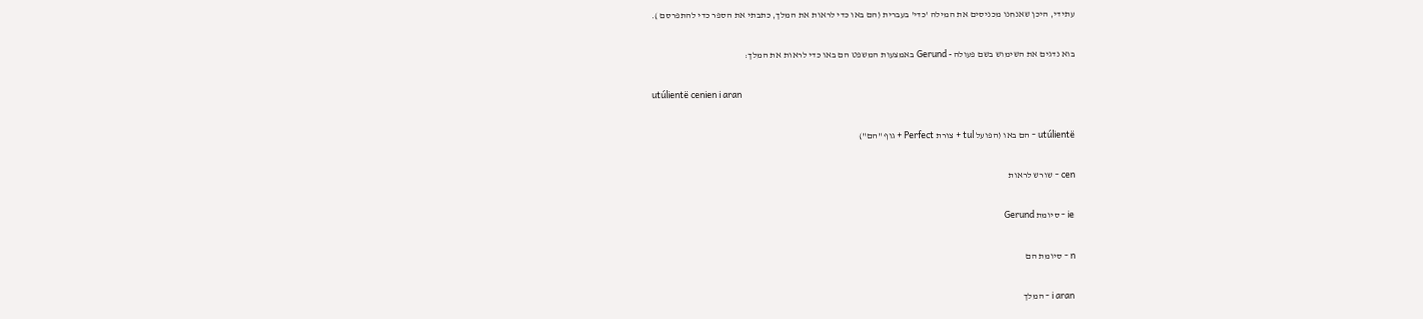עתידי, היכן שאנחנו מכניסים את המילה 'כדי' בעברית (הם באו כדי לראות את המלך, כתבתי את הספר כדי להתפרסם ).

בוא נדגים את השימוש בשם פעולה - Gerund באמצעות המשפט הם באו כדי לראות את המלך:

utúlientë cenien i aran

utúlientë - הם באו (הפועל tul + צורת Perfect + גוף "הם")

cen - שורש לראות

ie - סיומת Gerund

n - סיומת הם

i aran - המלך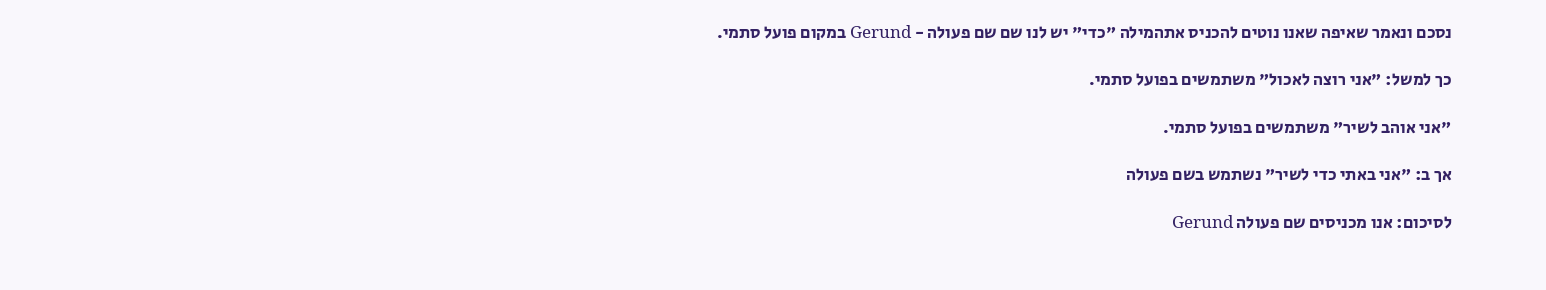נסכם ונאמר שאיפה שאנו נוטים להכניס אתהמילה "כדי" יש לנו שם שם פעולה - Gerund במקום פועל סתמי.

כך למשל: "אני רוצה לאכול" משתמשים בפועל סתמי.

"אני אוהב לשיר" משתמשים בפועל סתמי.

אך ב: "אני באתי כדי לשיר" נשתמש בשם פעולה

לסיכום: אנו מכניסים שם פעולה Gerund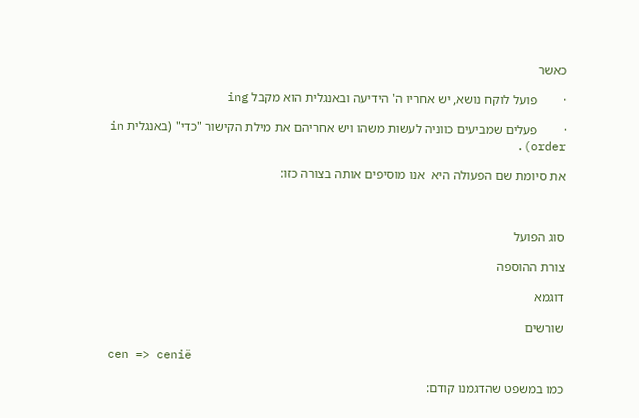כאשר

·        פועל לוקח נושא, יש אחריו ה' הידיעה ובאנגלית הוא מקבל ing

·        פעלים שמביעים כווניה לעשות משהו ויש אחריהם את מילת הקישור "כדי" (באנגלית in order).

את סיומת שם הפעולה היא  אנו מוסיפים אותה בצורה כזו:



סוג הפועל

צורת ההוספה

דוגמא

שורשים

cen => cenië

כמו במשפט שהדגמנו קודם: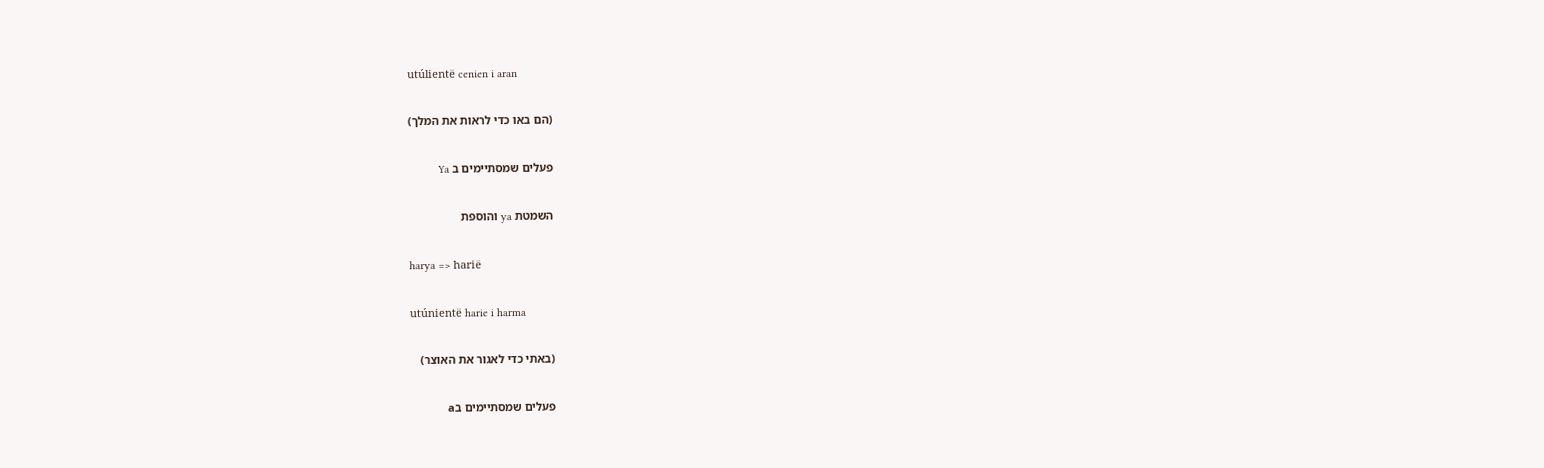utúlientë cenien i aran

(הם באו כדי לראות את המלך)

פעלים שמסתיימים ב Ya

השמטת ya והוספת

harya => harië

utúnientë harie i harma

(באתי כדי לאגור את האוצר)

פעלים שמסתיימים בa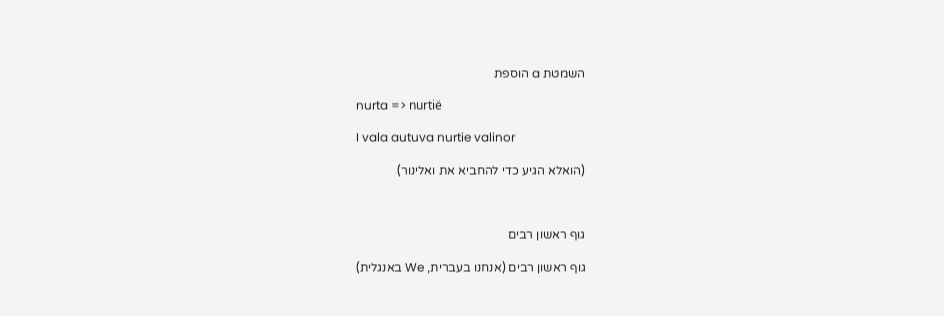השמטת a הוספת

nurta => nurtië

I vala autuva nurtie valinor

(הואלא הגיע כדי להחביא את ואלינור)



גוף ראשון רבים

גוף ראשון רבים (אנחנו בעברית, We באנגלית)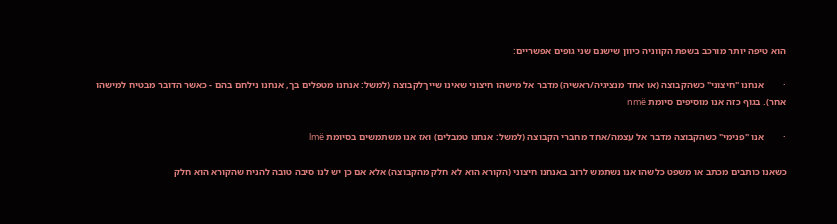הוא טיפה יותר מורכב בשפת הקווניה כיוון שישנם שני גופים אפשריים:

·        אנחנו "חיצוני" כשהקבוצה (או אחד מנציגיה/ראשיה) מדבר אל מישהו חיצוני שאינו שייךלקבוצה (למשל: אנחנו מטפלים בך, אנחנו נילחם בהם - כאשר הדובר מבטיח למישהו אחר). בגוף כזה אנו מוסיפים סיומת nmë

·        אנו "פנימי" כשהקבוצה מדבר אל עצמה/אחד מחברי הקבוצה (למשל: אנחנו טמבלים) ואז אנו משתמשים בסיומת lmë

כשאנו כותבים מכתב או משפט כלשהו אנו נשתמש לרוב באנחנו חיצוני (הקורא הוא לא חלק מהקבוצה) אלא אם כן יש לנו סיבה טובה להניח שהקורא הוא חלק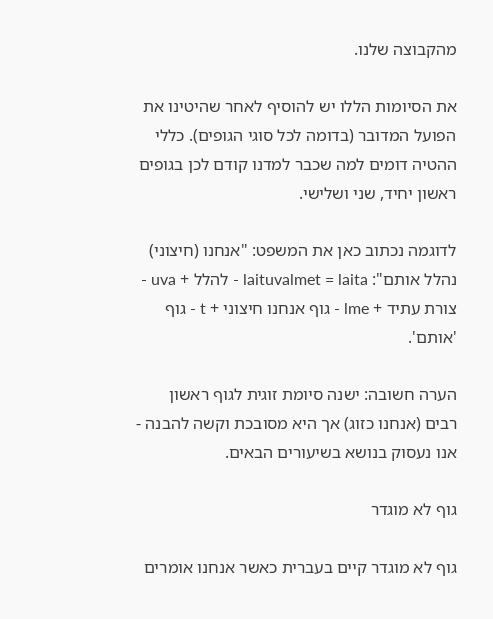מהקבוצה שלנו.

את הסיומות הללו יש להוסיף לאחר שהיטינו את הפועל המדובר (בדומה לכל סוגי הגופים). כללי ההטיה דומים למה שכבר למדנו קודם לכן בגופים ראשון יחיד, שני ושלישי.

לדוגמה נכתוב כאן את המשפט: "אנחנו (חיצוני) נהלל אותם": laituvalmet = laita - להלל + uva - צורת עתיד + lme - גוף אנחנו חיצוני + t - גוף 'אותם'.

הערה חשובה: ישנה סיומת זוגית לגוף ראשון רבים (אנחנו כזוג) אך היא מסובכת וקשה להבנה - אנו נעסוק בנושא בשיעורים הבאים.

גוף לא מוגדר

גוף לא מוגדר קיים בעברית כאשר אנחנו אומרים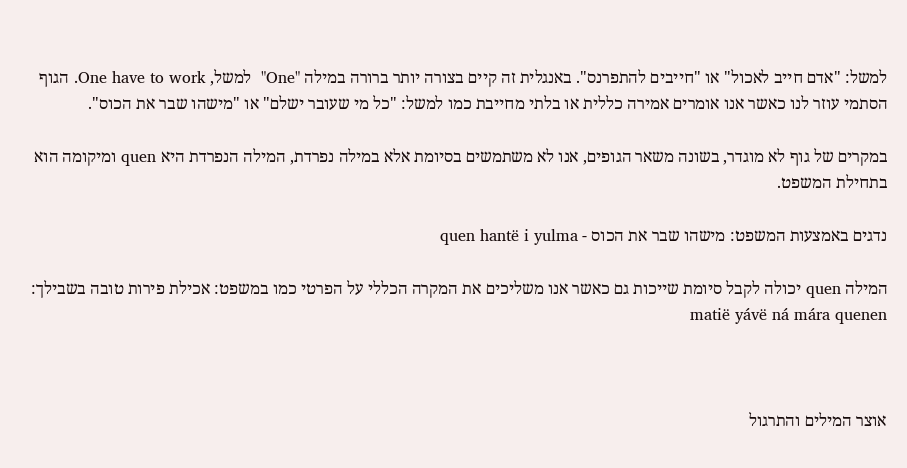למשל: "אדם חייב לאכול" או "חייבים להתפרנס". באנגלית זה קיים בצורה יותר ברורה במילה "One"  למשל, One have to work. הגוף הסתמי עוזר לנו כאשר אנו אומרים אמירה כללית או בלתי מחייבת כמו למשל: "כל מי שעובר ישלם" או "מישהו שבר את הכוס".

במקרים של גוף לא מוגדר, בשונה משאר הגופים, אנו לא משתמשים בסיומת אלא במילה נפרדת, המילה הנפרדת היא quen ומיקומה הוא בתחילת המשפט.

נדגים באמצעות המשפט: מישהו שבר את הכוס - quen hantë i yulma

המילה quen יכולה לקבל סיומת שייכות גם כאשר אנו משליכים את המקרה הכללי על הפרטי כמו במשפט: אכילת פירות טובה בשבילך: matië yávë ná mára quenen



אוצר המילים והתרגול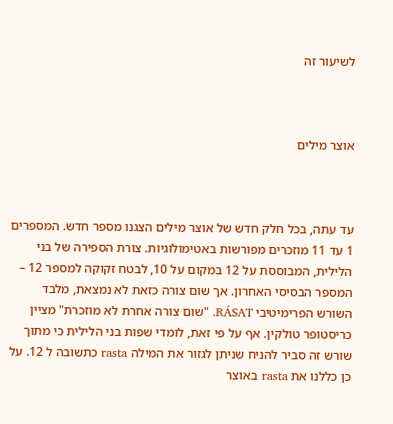לשיעור זה



אוצר מילים



עד עתה, בכל חלק חדש של אוצר מילים הצגנו מספר חדש. המספרים 1 עד 11 מוזכרים מפורשות באטימולוגיות. צורת הספירה של בני הלילית, המבוססת על 12 במקום על 10, לבטח זקוקה למספר 12 – המספר הבסיסי האחרון. אך שום צורה כזאת לא נמצאת, מלבד השורש הפרימיטיבי RÁSAT. "שום צורה אחרת לא מוזכרת" מציין כריסטופר טולקין. אף על פי זאת, לומדי שפות בני הלילית כי מתוך שורש זה סביר להניח שניתן לגזור את המילה rasta כתשובה ל 12. על כן כללנו את rasta באוצר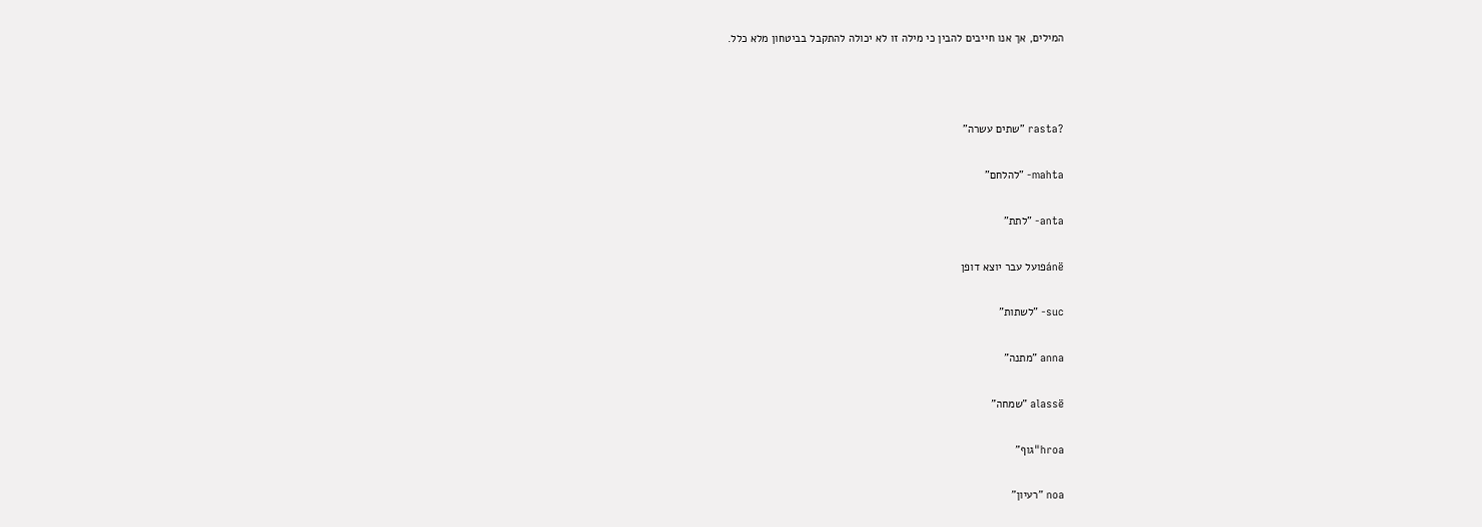המילים, אך אנו חייבים להבין כי מילה זו לא יכולה להתקבל בביטחון מלא כלל.



?rasta "שתים עשרה"

mahta- "להלחם"

anta- "לתת"

ánëפועל עבר יוצא דופן

suc- "לשתות"

anna "מתנה"

alassë "שמחה"

hroa"גוף"

noa "רעיון"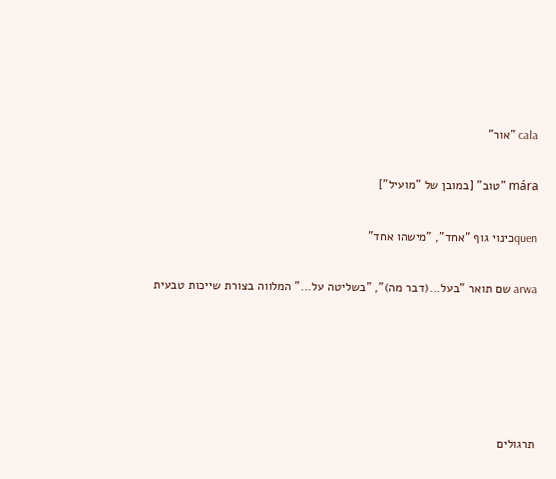cala "אור"

mára "טוב" [במובן של "מועיל"]

quenכינוי גוף "אחד", "מישהו אחד"

arwa שם תואר "בעל...(דבר מה)", "בשליטה על..." המלווה בצורת שייכות טבעית





תרגולים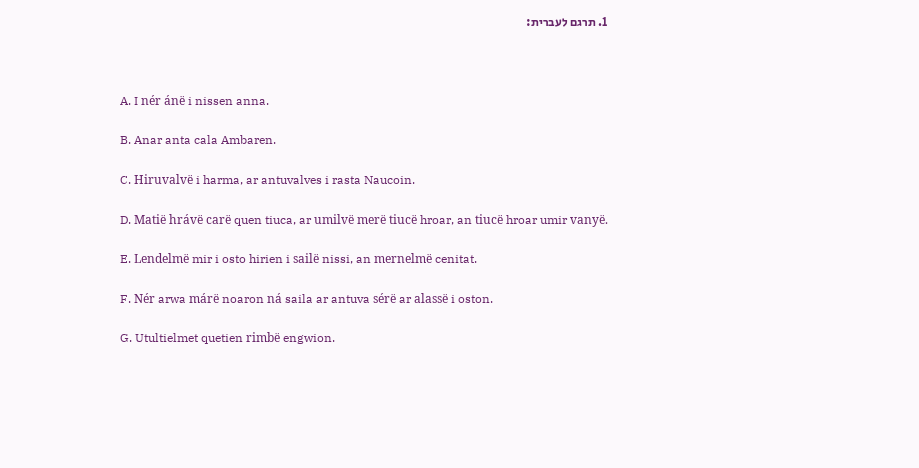1. תרגם לעברית:



A. I nér ánë i nissen anna.

B. Anar anta cala Ambaren.

C. Hiruvalvë i harma, ar antuvalves i rasta Naucoin.

D. Matië hrávë carë quen tiuca, ar umilvë merë tiucë hroar, an tiucë hroar umir vanyë.

E. Lendelmë mir i osto hirien i sailë nissi, an mernelmë cenitat.

F. Nér arwa márë noaron ná saila ar antuva sérë ar alassë i oston.

G. Utultielmet quetien rimbë engwion.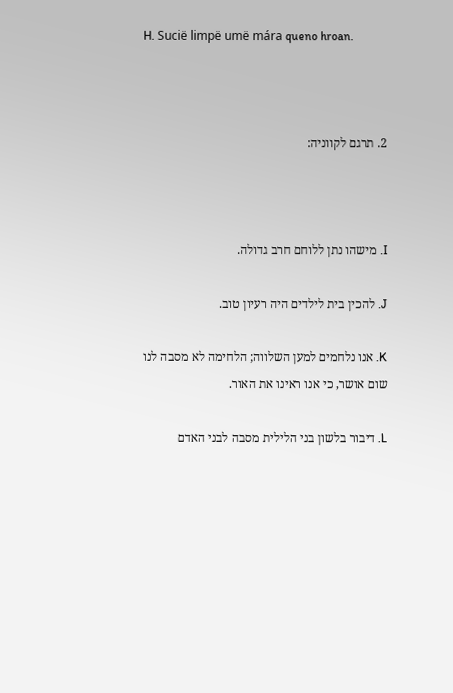H. Sucië limpë umë mára queno hroan.



2. תרגם לקווניה:



I. מישהו נתן ללוחם חרב גדולה.

J. להכין בית לילדים היה רעיון טוב.

K. אנו נלחמים למען השלווה; הלחימה לא מסבה לנו שום אושר, כי אנו ראינו את האור.

L. דיבור בלשון בני הלילית מסבה לבני האדם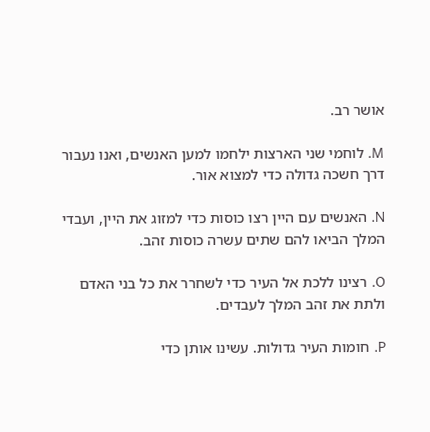אושר רב.

M. לוחמי שני הארצות ילחמו למען האנשים, ואנו נעבור דרך חשכה גדולה כדי למצוא אור.

N. האנשים עם היין רצו כוסות כדי למזוג את היין, ועבדי המלך הביאו להם שתים עשרה כוסות זהב.

O. רצינו ללכת אל העיר כדי לשחרר את כל בני האדם ולתת את זהב המלך לעבדים.

P. חומות העיר גדולות. עשינו אותן כדי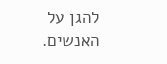להגן על האנשים.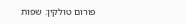פורום טולקין: שפות